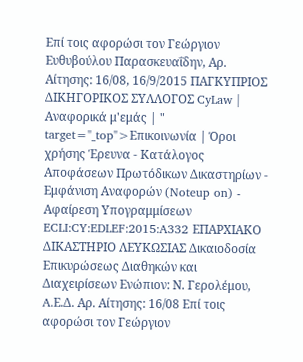Επί τοις αφορώσι τον Γεώργιον Ευθυβούλου Παρασκευαΐδην, Αρ. Αίτησης: 16/08, 16/9/2015 ΠΑΓΚΥΠΡΙΟΣ ΔΙΚΗΓΟΡΙΚΟΣ ΣΥΛΛΟΓΟΣ CyLaw | Αναφορικά μ'εμάς | " target="_top">Επικοινωνία | Όροι χρήσης Έρευνα - Κατάλογος Αποφάσεων Πρωτόδικων Δικαστηρίων - Εμφάνιση Αναφορών (Noteup on) - Αφαίρεση Υπογραμμίσεων ECLI:CY:EDLEF:2015:A332 ΕΠΑΡΧΙΑΚΟ ΔΙΚΑΣΤΗΡΙΟ ΛΕΥΚΩΣΙΑΣ Δικαιοδοσία Επικυρώσεως Διαθηκών και Διαχειρίσεων Ενώπιον: Ν. Γερολέμου, A.Ε.Δ. Αρ. Αίτησης: 16/08 Επί τοις αφορώσι τον Γεώργιον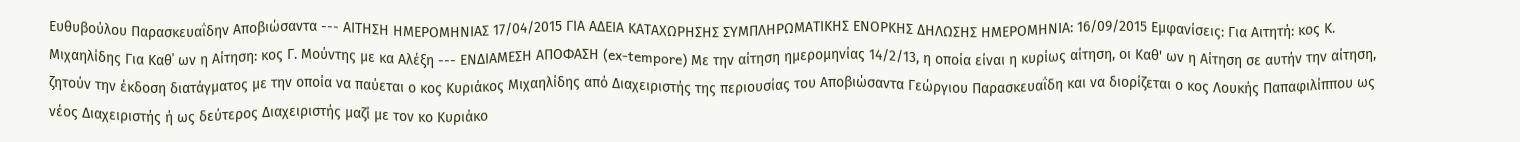Ευθυβούλου Παρασκευαΐδην Αποβιώσαντα --- ΑΙΤΗΣΗ ΗΜΕΡΟΜΗΝΙΑΣ 17/04/2015 ΓΙΑ ΑΔΕΙΑ ΚΑΤΑΧΩΡΗΣΗΣ ΣΥΜΠΛΗΡΩΜΑΤΙΚΗΣ ΕΝΟΡΚΗΣ ΔΗΛΩΣΗΣ ΗΜΕΡΟΜΗΝΙΑ: 16/09/2015 Εμφανίσεις: Για Αιτητή: κος Κ. Μιχαηλίδης Για Καθ΄ ων η Αίτηση: κος Γ. Μούντης με κα Αλέξη --- ΕΝΔΙΑΜΕΣΗ ΑΠΟΦΑΣΗ (ex-tempore) Με την αίτηση ημερομηνίας 14/2/13, η οποία είναι η κυρίως αίτηση, οι Καθ' ων η Αίτηση σε αυτήν την αίτηση, ζητούν την έκδοση διατάγματος με την οποία να παύεται ο κος Κυριάκος Μιχαηλίδης από Διαχειριστής της περιουσίας του Αποβιώσαντα Γεώργιου Παρασκευαΐδη και να διορίζεται ο κος Λουκής Παπαφιλίππου ως νέος Διαχειριστής ή ως δεύτερος Διαχειριστής μαζί με τον κο Κυριάκο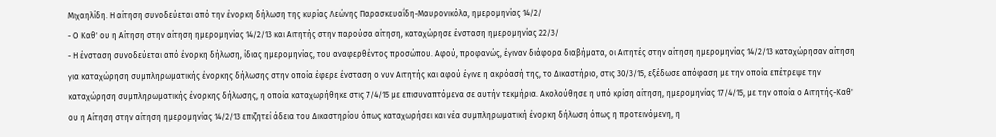Μιχαηλίδη. Η αίτηση συνοδεύεται από την ένορκη δήλωση της κυρίας Λεώνης Παρασκευαΐδη-Μαυρονικόλα, ημερομηνίας 14/2/
- Ο Καθ' ου η Αίτηση στην αίτηση ημερομηνίας 14/2/13 και Αιτητής στην παρούσα αίτηση, καταχώρησε ένσταση ημερομηνίας 22/3/
- Η ένσταση συνοδεύεται από ένορκη δήλωση, ίδιας ημερομηνίας, του αναφερθέντος προσώπου. Αφού, προφανώς, έγιναν διάφορα διαβήματα, οι Αιτητές στην αίτηση ημερομηνίας 14/2/13 καταχώρησαν αίτηση για καταχώρηση συμπληρωματικής ένορκης δήλωσης στην οποία έφερε ένσταση ο νυν Αιτητής και αφού έγινε η ακρόασή της, το Δικαστήριο, στις 30/3/15, εξέδωσε απόφαση με την οποία επέτρεψε την καταχώρηση συμπληρωματικής ένορκης δήλωσης, η οποία καταχωρήθηκε στις 7/4/15 με επισυναπτόμενα σε αυτήν τεκμήρια. Ακολούθησε η υπό κρίση αίτηση, ημερομηνίας 17/4/15, με την οποία ο Αιτητής-Καθ' ου η Αίτηση στην αίτηση ημερομηνίας 14/2/13 επιζητεί άδεια του Δικαστηρίου όπως καταχωρήσει και νέα συμπληρωματική ένορκη δήλωση όπως η προτεινόμενη, η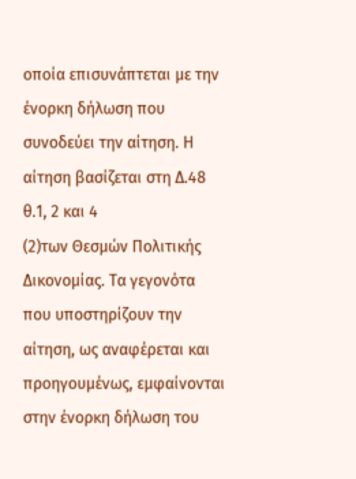οποία επισυνάπτεται με την ένορκη δήλωση που συνοδεύει την αίτηση. Η αίτηση βασίζεται στη Δ.48 θ.1, 2 και 4
(2)των Θεσμών Πολιτικής Δικονομίας. Τα γεγονότα που υποστηρίζουν την αίτηση, ως αναφέρεται και προηγουμένως, εμφαίνονται στην ένορκη δήλωση του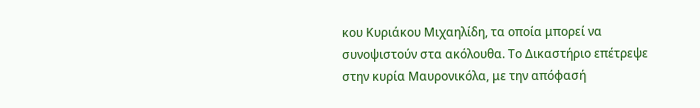κου Κυριάκου Μιχαηλίδη, τα οποία μπορεί να συνοψιστούν στα ακόλουθα. Το Δικαστήριο επέτρεψε στην κυρία Μαυρονικόλα, με την απόφασή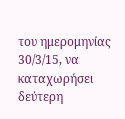του ημερομηνίας 30/3/15, να καταχωρήσει δεύτερη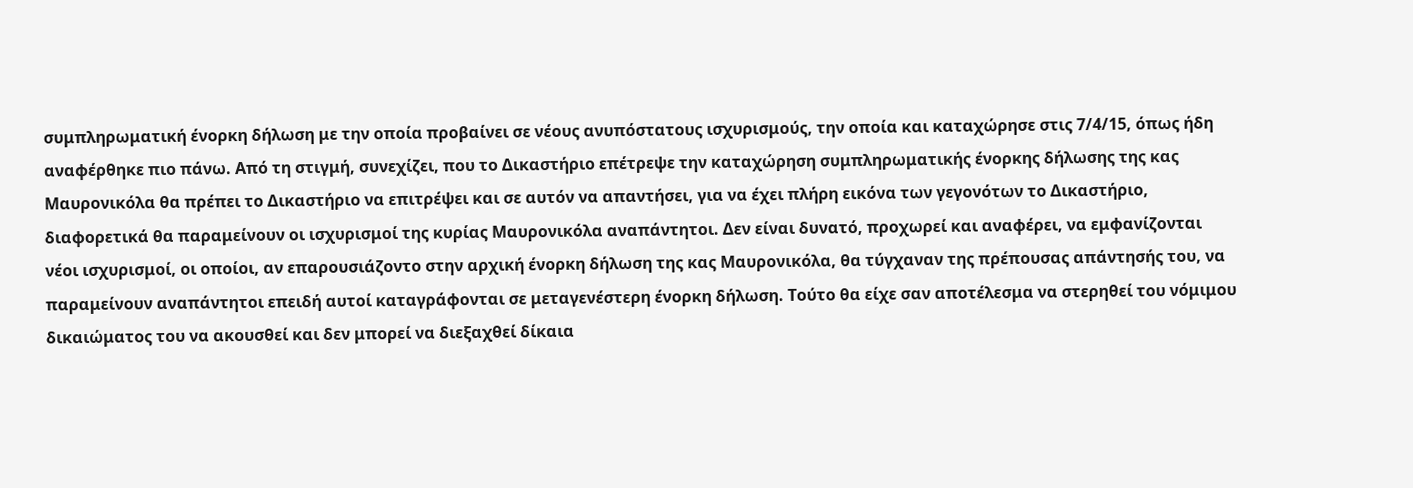συμπληρωματική ένορκη δήλωση με την οποία προβαίνει σε νέους ανυπόστατους ισχυρισμούς, την οποία και καταχώρησε στις 7/4/15, όπως ήδη αναφέρθηκε πιο πάνω. Από τη στιγμή, συνεχίζει, που το Δικαστήριο επέτρεψε την καταχώρηση συμπληρωματικής ένορκης δήλωσης της κας Μαυρονικόλα θα πρέπει το Δικαστήριο να επιτρέψει και σε αυτόν να απαντήσει, για να έχει πλήρη εικόνα των γεγονότων το Δικαστήριο, διαφορετικά θα παραμείνουν οι ισχυρισμοί της κυρίας Μαυρονικόλα αναπάντητοι. Δεν είναι δυνατό, προχωρεί και αναφέρει, να εμφανίζονται νέοι ισχυρισμοί, οι οποίοι, αν επαρουσιάζοντο στην αρχική ένορκη δήλωση της κας Μαυρονικόλα, θα τύγχαναν της πρέπουσας απάντησής του, να παραμείνουν αναπάντητοι επειδή αυτοί καταγράφονται σε μεταγενέστερη ένορκη δήλωση. Τούτο θα είχε σαν αποτέλεσμα να στερηθεί του νόμιμου δικαιώματος του να ακουσθεί και δεν μπορεί να διεξαχθεί δίκαια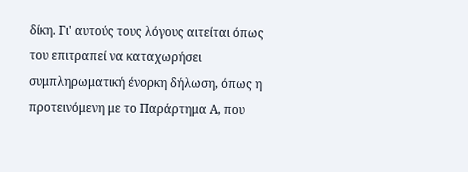δίκη. Γι' αυτούς τους λόγους αιτείται όπως του επιτραπεί να καταχωρήσει συμπληρωματική ένορκη δήλωση, όπως η προτεινόμενη με το Παράρτημα Α, που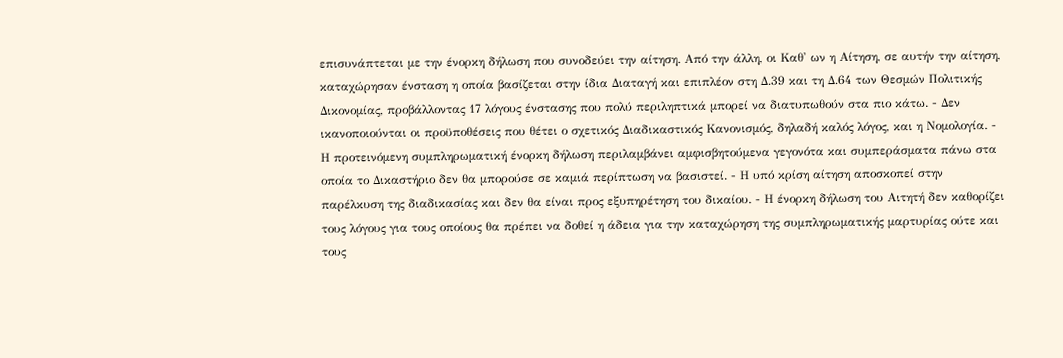επισυνάπτεται με την ένορκη δήλωση που συνοδεύει την αίτηση. Από την άλλη, οι Καθ' ων η Αίτηση, σε αυτήν την αίτηση, καταχώρησαν ένσταση η οποία βασίζεται στην ίδια Διαταγή και επιπλέον στη Δ.39 και τη Δ.64 των Θεσμών Πολιτικής Δικονομίας, προβάλλοντας 17 λόγους ένστασης που πολύ περιληπτικά μπορεί να διατυπωθούν στα πιο κάτω. - Δεν ικανοποιούνται οι προϋποθέσεις που θέτει ο σχετικός Διαδικαστικός Κανονισμός, δηλαδή καλός λόγος, και η Νομολογία. - Η προτεινόμενη συμπληρωματική ένορκη δήλωση περιλαμβάνει αμφισβητούμενα γεγονότα και συμπεράσματα πάνω στα οποία το Δικαστήριο δεν θα μπορούσε σε καμιά περίπτωση να βασιστεί. - Η υπό κρίση αίτηση αποσκοπεί στην παρέλκυση της διαδικασίας και δεν θα είναι προς εξυπηρέτηση του δικαίου. - Η ένορκη δήλωση του Αιτητή δεν καθορίζει τους λόγους για τους οποίους θα πρέπει να δοθεί η άδεια για την καταχώρηση της συμπληρωματικής μαρτυρίας ούτε και τους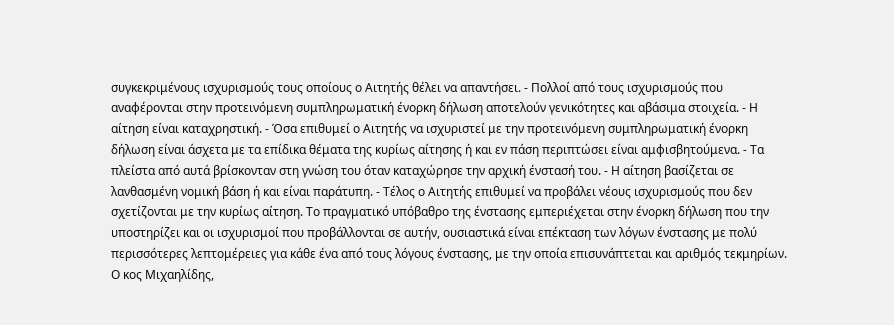συγκεκριμένους ισχυρισμούς τους οποίους ο Αιτητής θέλει να απαντήσει. - Πολλοί από τους ισχυρισμούς που αναφέρονται στην προτεινόμενη συμπληρωματική ένορκη δήλωση αποτελούν γενικότητες και αβάσιμα στοιχεία. - Η αίτηση είναι καταχρηστική. - Όσα επιθυμεί ο Αιτητής να ισχυριστεί με την προτεινόμενη συμπληρωματική ένορκη δήλωση είναι άσχετα με τα επίδικα θέματα της κυρίως αίτησης ή και εν πάση περιπτώσει είναι αμφισβητούμενα. - Τα πλείστα από αυτά βρίσκονταν στη γνώση του όταν καταχώρησε την αρχική ένστασή του. - Η αίτηση βασίζεται σε λανθασμένη νομική βάση ή και είναι παράτυπη. - Τέλος ο Αιτητής επιθυμεί να προβάλει νέους ισχυρισμούς που δεν σχετίζονται με την κυρίως αίτηση. Το πραγματικό υπόβαθρο της ένστασης εμπεριέχεται στην ένορκη δήλωση που την υποστηρίζει και οι ισχυρισμοί που προβάλλονται σε αυτήν, ουσιαστικά είναι επέκταση των λόγων ένστασης με πολύ περισσότερες λεπτομέρειες για κάθε ένα από τους λόγους ένστασης, με την οποία επισυνάπτεται και αριθμός τεκμηρίων. Ο κος Μιχαηλίδης,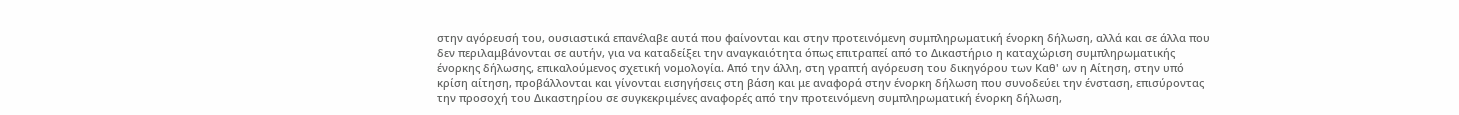στην αγόρευσή του, ουσιαστικά επανέλαβε αυτά που φαίνονται και στην προτεινόμενη συμπληρωματική ένορκη δήλωση, αλλά και σε άλλα που δεν περιλαμβάνονται σε αυτήν, για να καταδείξει την αναγκαιότητα όπως επιτραπεί από το Δικαστήριο η καταχώριση συμπληρωματικής ένορκης δήλωσης, επικαλούμενος σχετική νομολογία. Από την άλλη, στη γραπτή αγόρευση του δικηγόρου των Καθ' ων η Αίτηση, στην υπό κρίση αίτηση, προβάλλονται και γίνονται εισηγήσεις στη βάση και με αναφορά στην ένορκη δήλωση που συνοδεύει την ένσταση, επισύροντας την προσοχή του Δικαστηρίου σε συγκεκριμένες αναφορές από την προτεινόμενη συμπληρωματική ένορκη δήλωση,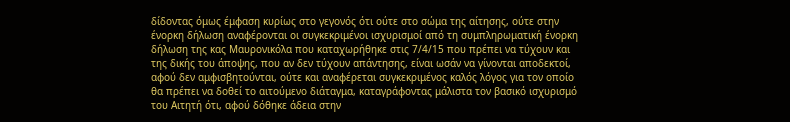δίδοντας όμως έμφαση κυρίως στο γεγονός ότι ούτε στο σώμα της αίτησης, ούτε στην ένορκη δήλωση αναφέρονται οι συγκεκριμένοι ισχυρισμοί από τη συμπληρωματική ένορκη δήλωση της κας Μαυρονικόλα που καταχωρήθηκε στις 7/4/15 που πρέπει να τύχουν και της δικής του άποψης, που αν δεν τύχουν απάντησης, είναι ωσάν να γίνονται αποδεκτοί, αφού δεν αμφισβητούνται, ούτε και αναφέρεται συγκεκριμένος καλός λόγος για τον οποίο θα πρέπει να δοθεί το αιτούμενο διάταγμα, καταγράφοντας μάλιστα τον βασικό ισχυρισμό του Αιτητή ότι, αφού δόθηκε άδεια στην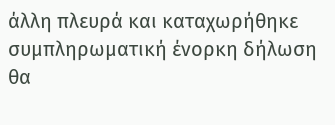άλλη πλευρά και καταχωρήθηκε συμπληρωματική ένορκη δήλωση θα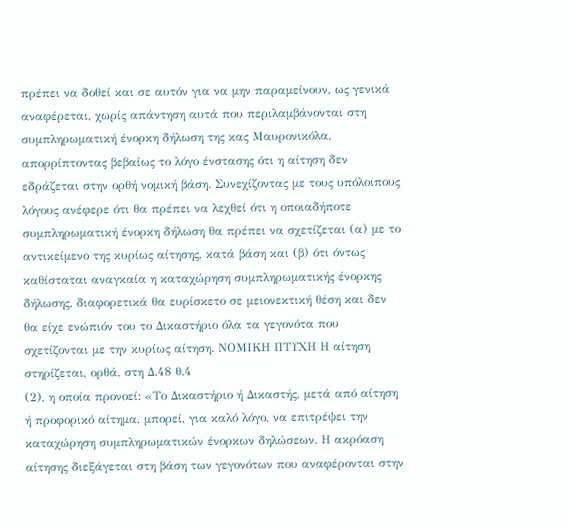πρέπει να δοθεί και σε αυτόν για να μην παραμείνουν, ως γενικά αναφέρεται, χωρίς απάντηση αυτά που περιλαμβάνονται στη συμπληρωματική ένορκη δήλωση της κας Μαυρονικόλα, απορρίπτοντας βεβαίως το λόγο ένστασης ότι η αίτηση δεν εδράζεται στην ορθή νομική βάση. Συνεχίζοντας με τους υπόλοιπους λόγους ανέφερε ότι θα πρέπει να λεχθεί ότι η οποιαδήποτε συμπληρωματική ένορκη δήλωση θα πρέπει να σχετίζεται (α) με το αντικείμενο της κυρίως αίτησης, κατά βάση και (β) ότι όντως καθίσταται αναγκαία η καταχώρηση συμπληρωματικής ένορκης δήλωσης, διαφορετικά θα ευρίσκετο σε μειονεκτική θέση και δεν θα είχε ενώπιόν του το Δικαστήριο όλα τα γεγονότα που σχετίζονται με την κυρίως αίτηση. ΝΟΜΙΚΗ ΠΤΥΧΗ Η αίτηση στηρίζεται, ορθά, στη Δ.48 θ.4
(2), η οποία προνοεί: «Το Δικαστήριο ή Δικαστής, μετά από αίτηση ή προφορικό αίτημα, μπορεί, για καλό λόγο, να επιτρέψει την καταχώρηση συμπληρωματικών ένορκων δηλώσεων. Η ακρόαση αίτησης διεξάγεται στη βάση των γεγονότων που αναφέρονται στην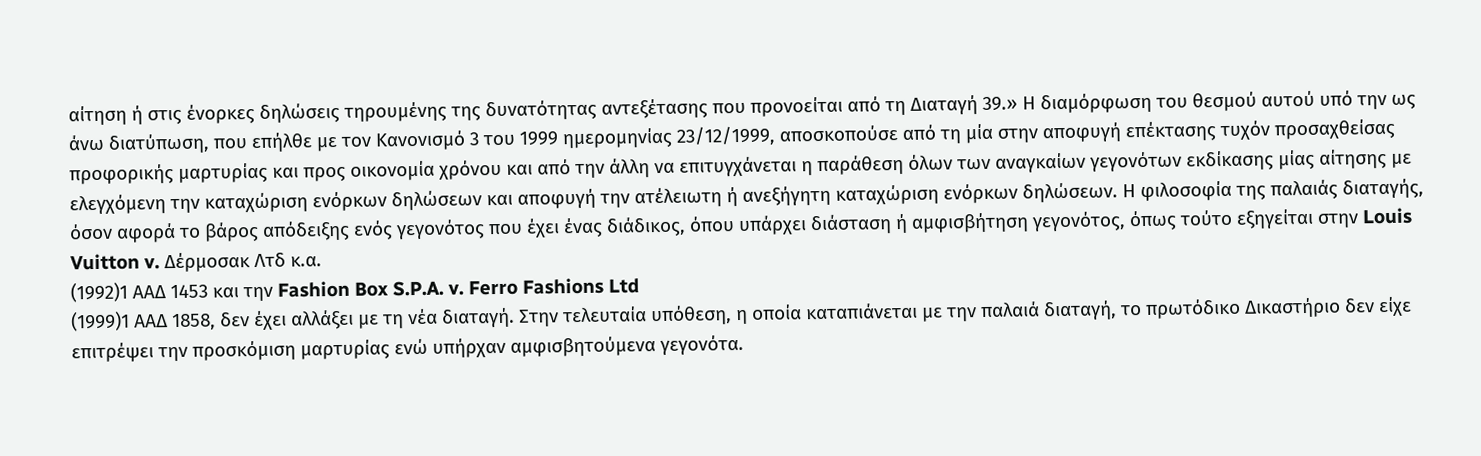αίτηση ή στις ένορκες δηλώσεις τηρουμένης της δυνατότητας αντεξέτασης που προνοείται από τη Διαταγή 39.» Η διαμόρφωση του θεσμού αυτού υπό την ως άνω διατύπωση, που επήλθε με τον Κανονισμό 3 του 1999 ημερομηνίας 23/12/1999, αποσκοπούσε από τη μία στην αποφυγή επέκτασης τυχόν προσαχθείσας προφορικής μαρτυρίας και προς οικονομία χρόνου και από την άλλη να επιτυγχάνεται η παράθεση όλων των αναγκαίων γεγονότων εκδίκασης μίας αίτησης με ελεγχόμενη την καταχώριση ενόρκων δηλώσεων και αποφυγή την ατέλειωτη ή ανεξήγητη καταχώριση ενόρκων δηλώσεων. Η φιλοσοφία της παλαιάς διαταγής, όσον αφορά το βάρος απόδειξης ενός γεγονότος που έχει ένας διάδικος, όπου υπάρχει διάσταση ή αμφισβήτηση γεγονότος, όπως τούτο εξηγείται στην Louis Vuitton v. Δέρμοσακ Λτδ κ.α.
(1992)1 ΑΑΔ 1453 και την Fashion Box S.P.A. v. Ferro Fashions Ltd
(1999)1 ΑΑΔ 1858, δεν έχει αλλάξει με τη νέα διαταγή. Στην τελευταία υπόθεση, η οποία καταπιάνεται με την παλαιά διαταγή, το πρωτόδικο Δικαστήριο δεν είχε επιτρέψει την προσκόμιση μαρτυρίας ενώ υπήρχαν αμφισβητούμενα γεγονότα.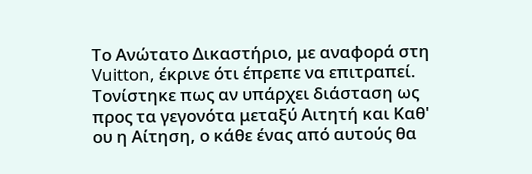Το Ανώτατο Δικαστήριο, με αναφορά στη Vuitton, έκρινε ότι έπρεπε να επιτραπεί. Τονίστηκε πως αν υπάρχει διάσταση ως προς τα γεγονότα μεταξύ Αιτητή και Καθ' ου η Αίτηση, ο κάθε ένας από αυτούς θα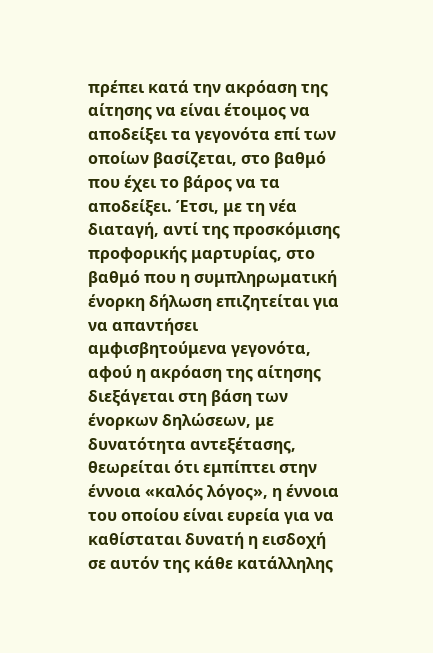πρέπει κατά την ακρόαση της αίτησης να είναι έτοιμος να αποδείξει τα γεγονότα επί των οποίων βασίζεται, στο βαθμό που έχει το βάρος να τα αποδείξει. Έτσι, με τη νέα διαταγή, αντί της προσκόμισης προφορικής μαρτυρίας, στο βαθμό που η συμπληρωματική ένορκη δήλωση επιζητείται για να απαντήσει αμφισβητούμενα γεγονότα, αφού η ακρόαση της αίτησης διεξάγεται στη βάση των ένορκων δηλώσεων, με δυνατότητα αντεξέτασης, θεωρείται ότι εμπίπτει στην έννοια «καλός λόγος», η έννοια του οποίου είναι ευρεία για να καθίσταται δυνατή η εισδοχή σε αυτόν της κάθε κατάλληλης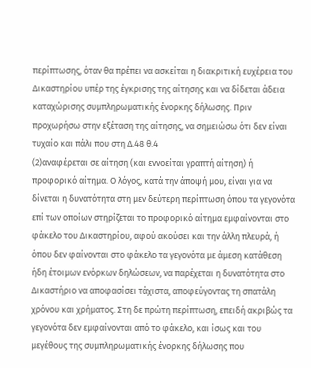περίπτωσης, όταν θα πρέπει να ασκείται η διακριτική ευχέρεια του Δικαστηρίου υπέρ της έγκρισης της αίτησης και να δίδεται άδεια καταχώρισης συμπληρωματικής ένορκης δήλωσης. Πριν προχωρήσω στην εξέταση της αίτησης, να σημειώσω ότι δεν είναι τυχαίο και πάλι που στη Δ.48 θ.4
(2)αναφέρεται σε αίτηση (και εννοείται γραπτή αίτηση) ή προφορικό αίτημα. Ο λόγος, κατά την άποψή μου, είναι για να δίνεται η δυνατότητα στη μεν δεύτερη περίπτωση όπου τα γεγονότα επί των οποίων στηρίζεται το προφορικό αίτημα εμφαίνονται στο φάκελο του Δικαστηρίου, αφού ακούσει και την άλλη πλευρά, ή όπου δεν φαίνονται στο φάκελο τα γεγονότα με άμεση κατάθεση ήδη έτοιμων ενόρκων δηλώσεων, να παρέχεται η δυνατότητα στο Δικαστήριο να αποφασίσει τάχιστα, αποφεύγοντας τη σπατάλη χρόνου και χρήματος. Στη δε πρώτη περίπτωση, επειδή ακριβώς τα γεγονότα δεν εμφαίνονται από το φάκελο, και ίσως και του μεγέθους της συμπληρωματικής ένορκης δήλωσης που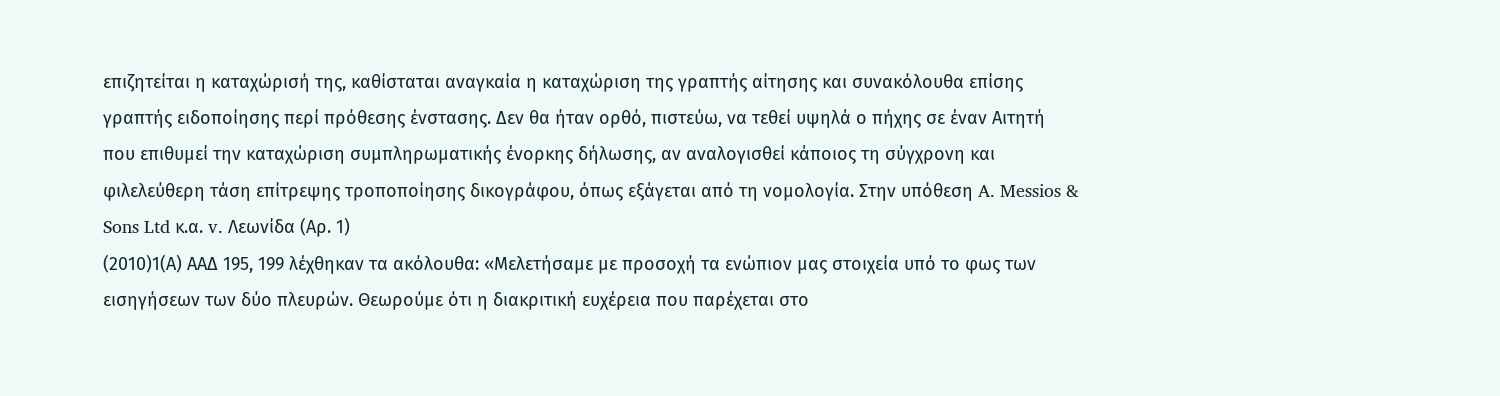επιζητείται η καταχώρισή της, καθίσταται αναγκαία η καταχώριση της γραπτής αίτησης και συνακόλουθα επίσης γραπτής ειδοποίησης περί πρόθεσης ένστασης. Δεν θα ήταν ορθό, πιστεύω, να τεθεί υψηλά ο πήχης σε έναν Αιτητή που επιθυμεί την καταχώριση συμπληρωματικής ένορκης δήλωσης, αν αναλογισθεί κάποιος τη σύγχρονη και φιλελεύθερη τάση επίτρεψης τροποποίησης δικογράφου, όπως εξάγεται από τη νομολογία. Στην υπόθεση A. Messios & Sons Ltd κ.α. v. Λεωνίδα (Αρ. 1)
(2010)1(Α) ΑΑΔ 195, 199 λέχθηκαν τα ακόλουθα: «Μελετήσαμε με προσοχή τα ενώπιον μας στοιχεία υπό το φως των εισηγήσεων των δύο πλευρών. Θεωρούμε ότι η διακριτική ευχέρεια που παρέχεται στο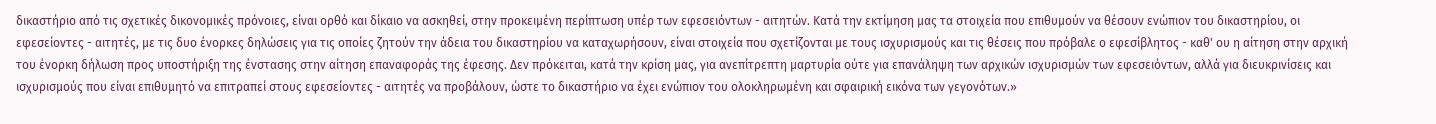δικαστήριο από τις σχετικές δικονομικές πρόνοιες, είναι ορθό και δίκαιο να ασκηθεί, στην προκειμένη περίπτωση υπέρ των εφεσειόντων - αιτητών. Κατά την εκτίμηση μας τα στοιχεία που επιθυμούν να θέσουν ενώπιον του δικαστηρίου, οι εφεσείοντες - αιτητές, με τις δυο ένορκες δηλώσεις για τις οποίες ζητούν την άδεια του δικαστηρίου να καταχωρήσουν, είναι στοιχεία που σχετίζονται με τους ισχυρισμούς και τις θέσεις που πρόβαλε ο εφεσίβλητος - καθ' ου η αίτηση στην αρχική του ένορκη δήλωση προς υποστήριξη της ένστασης στην αίτηση επαναφοράς της έφεσης. Δεν πρόκειται, κατά την κρίση μας, για ανεπίτρεπτη μαρτυρία ούτε για επανάληψη των αρχικών ισχυρισμών των εφεσειόντων, αλλά για διευκρινίσεις και ισχυρισμούς που είναι επιθυμητό να επιτραπεί στους εφεσείοντες - αιτητές να προβάλουν, ώστε το δικαστήριο να έχει ενώπιον του ολοκληρωμένη και σφαιρική εικόνα των γεγονότων.»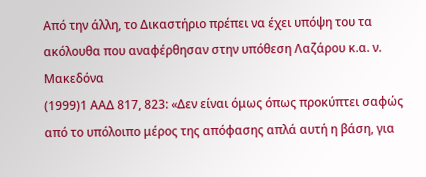Από την άλλη, το Δικαστήριο πρέπει να έχει υπόψη του τα ακόλουθα που αναφέρθησαν στην υπόθεση Λαζάρου κ.α. ν. Μακεδόνα
(1999)1 ΑΑΔ 817, 823: «Δεν είναι όμως όπως προκύπτει σαφώς από το υπόλοιπο μέρος της απόφασης απλά αυτή η βάση, για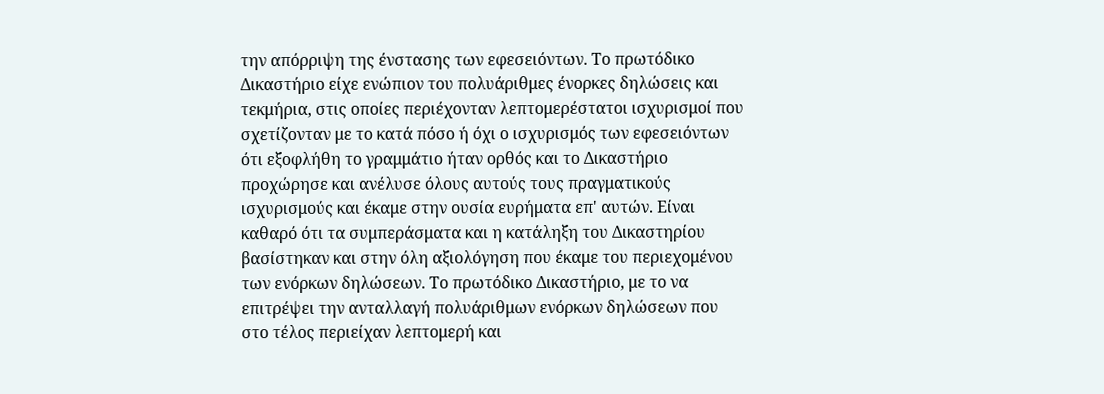την απόρριψη της ένστασης των εφεσειόντων. Το πρωτόδικο Δικαστήριο είχε ενώπιον του πολυάριθμες ένορκες δηλώσεις και τεκμήρια, στις οποίες περιέχονταν λεπτομερέστατοι ισχυρισμοί που σχετίζονταν με το κατά πόσο ή όχι ο ισχυρισμός των εφεσειόντων ότι εξοφλήθη το γραμμάτιο ήταν ορθός και το Δικαστήριο προχώρησε και ανέλυσε όλους αυτούς τους πραγματικούς ισχυρισμούς και έκαμε στην ουσία ευρήματα επ' αυτών. Είναι καθαρό ότι τα συμπεράσματα και η κατάληξη του Δικαστηρίου βασίστηκαν και στην όλη αξιολόγηση που έκαμε του περιεχομένου των ενόρκων δηλώσεων. Το πρωτόδικο Δικαστήριο, με το να επιτρέψει την ανταλλαγή πολυάριθμων ενόρκων δηλώσεων που στο τέλος περιείχαν λεπτομερή και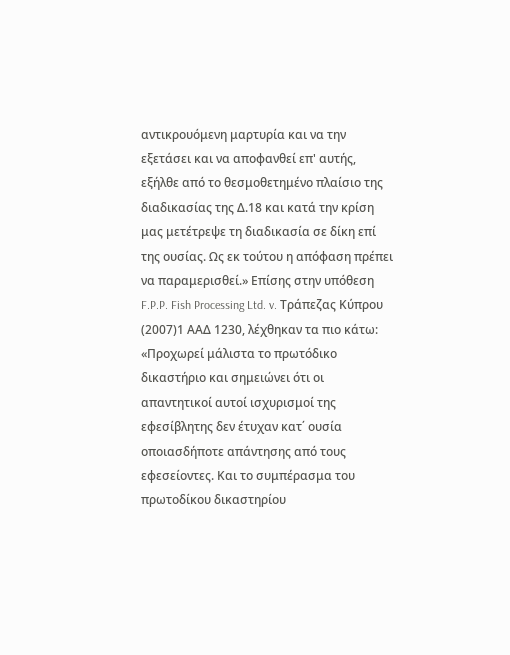αντικρουόμενη μαρτυρία και να την εξετάσει και να αποφανθεί επ' αυτής, εξήλθε από το θεσμοθετημένο πλαίσιο της διαδικασίας της Δ.18 και κατά την κρίση μας μετέτρεψε τη διαδικασία σε δίκη επί της ουσίας. Ως εκ τούτου η απόφαση πρέπει να παραμερισθεί.» Επίσης στην υπόθεση F.P.P. Fish Processing Ltd. v. Τράπεζας Κύπρου
(2007)1 ΑΑΔ 1230, λέχθηκαν τα πιο κάτω: «Προχωρεί μάλιστα το πρωτόδικο δικαστήριο και σημειώνει ότι οι απαντητικοί αυτοί ισχυρισμοί της εφεσίβλητης δεν έτυχαν κατ΄ ουσία οποιασδήποτε απάντησης από τους εφεσείοντες. Και το συμπέρασμα του πρωτοδίκου δικαστηρίου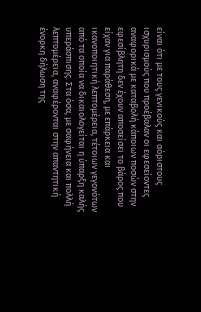είναι ότι με τους γενικούς και αόριστους ισχυρισμούς που προέβαλαν οι εφεσείοντες αναφορικά με καταβολή κάποιων ποσών στην εφεσίβλητη δεν έχουν αποσείσει το βάρος που είχαν για παράθεση, με επάρκεια και ικανοποιητική λεπτομέρεια, τέτοιων γεγονότων από τα οποία να δικαιολογείται η ύπαρξη καλής υπεράσπισης. Στα όσα, με σαφήνεια και πολλή λεπτομέρεια, αναφέρονται στην απαντητική ένορκη δήλωση της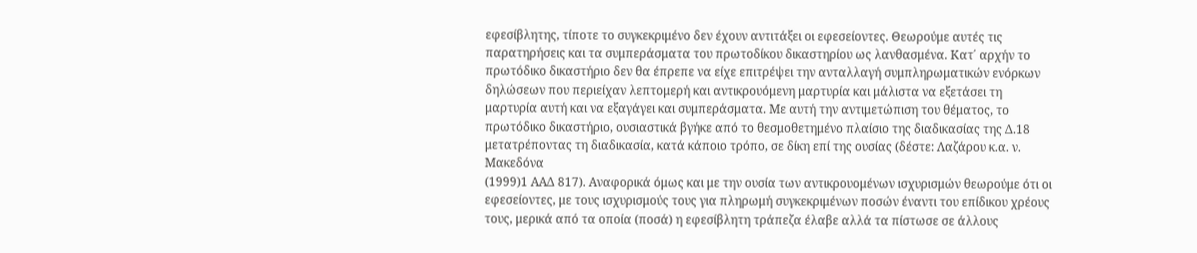εφεσίβλητης, τίποτε το συγκεκριμένο δεν έχουν αντιτάξει οι εφεσείοντες. Θεωρούμε αυτές τις παρατηρήσεις και τα συμπεράσματα του πρωτοδίκου δικαστηρίου ως λανθασμένα. Κατ΄ αρχήν το πρωτόδικο δικαστήριο δεν θα έπρεπε να είχε επιτρέψει την ανταλλαγή συμπληρωματικών ενόρκων δηλώσεων που περιείχαν λεπτομερή και αντικρουόμενη μαρτυρία και μάλιστα να εξετάσει τη μαρτυρία αυτή και να εξαγάγει και συμπεράσματα. Με αυτή την αντιμετώπιση του θέματος, το πρωτόδικο δικαστήριο, ουσιαστικά βγήκε από το θεσμοθετημένο πλαίσιο της διαδικασίας της Δ.18 μετατρέποντας τη διαδικασία, κατά κάποιο τρόπο, σε δίκη επί της ουσίας (δέστε: Λαζάρου κ.α. ν. Μακεδόνα
(1999)1 ΑΑΔ 817). Αναφορικά όμως και με την ουσία των αντικρουομένων ισχυρισμών θεωρούμε ότι οι εφεσείοντες, με τους ισχυρισμούς τους για πληρωμή συγκεκριμένων ποσών έναντι του επίδικου χρέους τους, μερικά από τα οποία (ποσά) η εφεσίβλητη τράπεζα έλαβε αλλά τα πίστωσε σε άλλους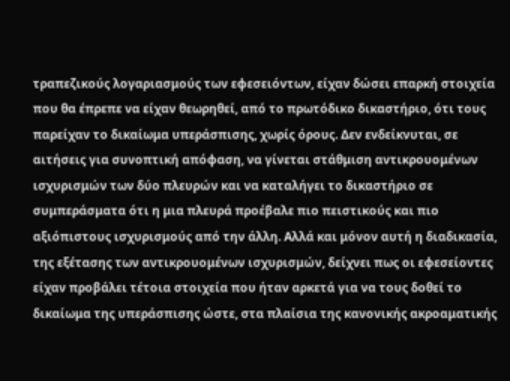τραπεζικούς λογαριασμούς των εφεσειόντων, είχαν δώσει επαρκή στοιχεία που θα έπρεπε να είχαν θεωρηθεί, από το πρωτόδικο δικαστήριο, ότι τους παρείχαν το δικαίωμα υπεράσπισης, χωρίς όρους. Δεν ενδείκνυται, σε αιτήσεις για συνοπτική απόφαση, να γίνεται στάθμιση αντικρουομένων ισχυρισμών των δύο πλευρών και να καταλήγει το δικαστήριο σε συμπεράσματα ότι η μια πλευρά προέβαλε πιο πειστικούς και πιο αξιόπιστους ισχυρισμούς από την άλλη. Αλλά και μόνον αυτή η διαδικασία, της εξέτασης των αντικρουομένων ισχυρισμών, δείχνει πως οι εφεσείοντες είχαν προβάλει τέτοια στοιχεία που ήταν αρκετά για να τους δοθεί το δικαίωμα της υπεράσπισης ώστε, στα πλαίσια της κανονικής ακροαματικής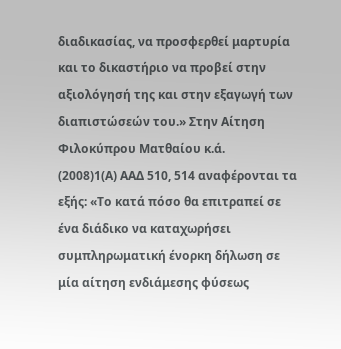διαδικασίας, να προσφερθεί μαρτυρία και το δικαστήριο να προβεί στην αξιολόγησή της και στην εξαγωγή των διαπιστώσεών του.» Στην Αίτηση Φιλοκύπρου Ματθαίου κ.ά.
(2008)1(Α) ΑΑΔ 510, 514 αναφέρονται τα εξής: «Το κατά πόσο θα επιτραπεί σε ένα διάδικο να καταχωρήσει συμπληρωματική ένορκη δήλωση σε μία αίτηση ενδιάμεσης φύσεως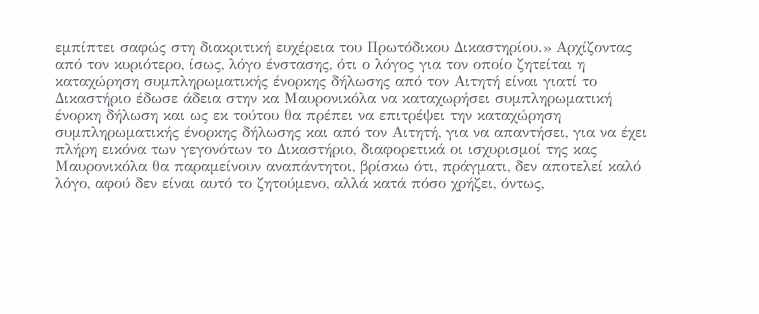εμπίπτει σαφώς στη διακριτική ευχέρεια του Πρωτόδικου Δικαστηρίου.» Αρχίζοντας από τον κυριότερο, ίσως, λόγο ένστασης, ότι ο λόγος για τον οποίο ζητείται η καταχώρηση συμπληρωματικής ένορκης δήλωσης από τον Αιτητή είναι γιατί το Δικαστήριο έδωσε άδεια στην κα Μαυρονικόλα να καταχωρήσει συμπληρωματική ένορκη δήλωση και ως εκ τούτου θα πρέπει να επιτρέψει την καταχώρηση συμπληρωματικής ένορκης δήλωσης και από τον Αιτητή, για να απαντήσει, για να έχει πλήρη εικόνα των γεγονότων το Δικαστήριο, διαφορετικά οι ισχυρισμοί της κας Μαυρονικόλα θα παραμείνουν αναπάντητοι, βρίσκω ότι, πράγματι, δεν αποτελεί καλό λόγο, αφού δεν είναι αυτό το ζητούμενο, αλλά κατά πόσο χρήζει, όντως,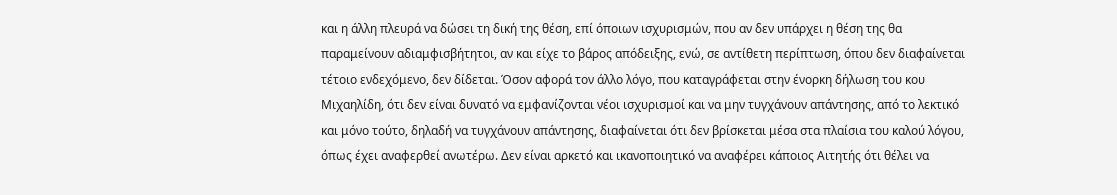και η άλλη πλευρά να δώσει τη δική της θέση, επί όποιων ισχυρισμών, που αν δεν υπάρχει η θέση της θα παραμείνουν αδιαμφισβήτητοι, αν και είχε το βάρος απόδειξης, ενώ, σε αντίθετη περίπτωση, όπου δεν διαφαίνεται τέτοιο ενδεχόμενο, δεν δίδεται. Όσον αφορά τον άλλο λόγο, που καταγράφεται στην ένορκη δήλωση του κου Μιχαηλίδη, ότι δεν είναι δυνατό να εμφανίζονται νέοι ισχυρισμοί και να μην τυγχάνουν απάντησης, από το λεκτικό και μόνο τούτο, δηλαδή να τυγχάνουν απάντησης, διαφαίνεται ότι δεν βρίσκεται μέσα στα πλαίσια του καλού λόγου, όπως έχει αναφερθεί ανωτέρω. Δεν είναι αρκετό και ικανοποιητικό να αναφέρει κάποιος Αιτητής ότι θέλει να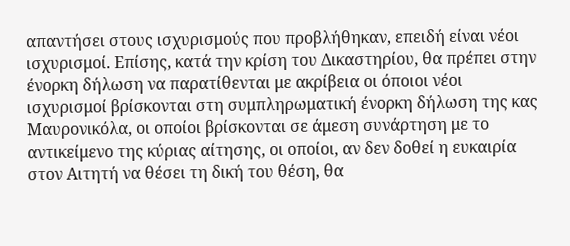απαντήσει στους ισχυρισμούς που προβλήθηκαν, επειδή είναι νέοι ισχυρισμοί. Επίσης, κατά την κρίση του Δικαστηρίου, θα πρέπει στην ένορκη δήλωση να παρατίθενται με ακρίβεια οι όποιοι νέοι ισχυρισμοί βρίσκονται στη συμπληρωματική ένορκη δήλωση της κας Μαυρονικόλα, οι οποίοι βρίσκονται σε άμεση συνάρτηση με το αντικείμενο της κύριας αίτησης, οι οποίοι, αν δεν δοθεί η ευκαιρία στον Αιτητή να θέσει τη δική του θέση, θα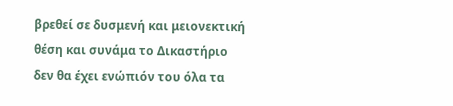βρεθεί σε δυσμενή και μειονεκτική θέση και συνάμα το Δικαστήριο δεν θα έχει ενώπιόν του όλα τα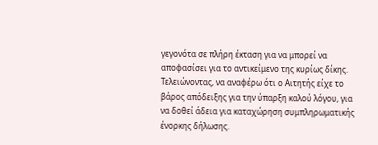γεγονότα σε πλήρη έκταση για να μπορεί να αποφασίσει για το αντικείμενο της κυρίως δίκης. Τελειώνοντας, να αναφέρω ότι ο Αιτητής είχε το βάρος απόδειξης για την ύπαρξη καλού λόγου, για να δοθεί άδεια για καταχώρηση συμπληρωματικής ένορκης δήλωσης.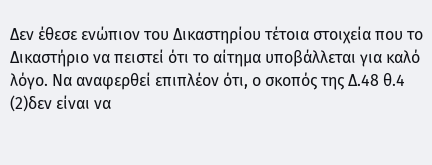Δεν έθεσε ενώπιον του Δικαστηρίου τέτοια στοιχεία που το Δικαστήριο να πειστεί ότι το αίτημα υποβάλλεται για καλό λόγο. Να αναφερθεί επιπλέον ότι, ο σκοπός της Δ.48 θ.4
(2)δεν είναι να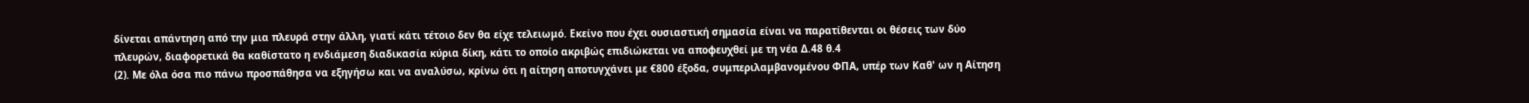δίνεται απάντηση από την μια πλευρά στην άλλη, γιατί κάτι τέτοιο δεν θα είχε τελειωμό. Εκείνο που έχει ουσιαστική σημασία είναι να παρατίθενται οι θέσεις των δύο πλευρών, διαφορετικά θα καθίστατο η ενδιάμεση διαδικασία κύρια δίκη, κάτι το οποίο ακριβώς επιδιώκεται να αποφευχθεί με τη νέα Δ.48 θ.4
(2). Με όλα όσα πιο πάνω προσπάθησα να εξηγήσω και να αναλύσω, κρίνω ότι η αίτηση αποτυγχάνει με €800 έξοδα, συμπεριλαμβανομένου ΦΠΑ, υπέρ των Καθ' ων η Αίτηση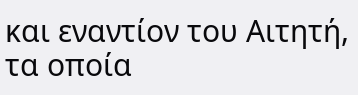και εναντίον του Αιτητή, τα οποία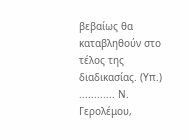βεβαίως θα καταβληθούν στο τέλος της διαδικασίας. (Υπ.) ............ Ν. Γερολέμου,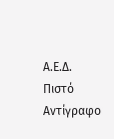Α.Ε.Δ. Πιστό Αντίγραφο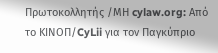Πρωτοκολλητής /ΜΗ cylaw.org: Από το ΚΙΝOΠ/CyLii για τον Παγκύπριο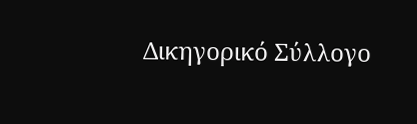Δικηγορικό Σύλλογο